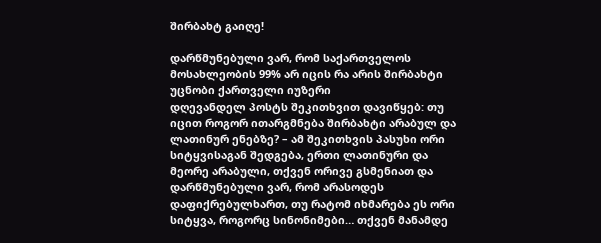შირბახტ გაიღე!

დარწმუნებული ვარ, რომ საქართველოს მოსახლეობის 99% არ იცის რა არის შირბახტი
უცნობი ქართველი იუზერი
დღევანდელ პოსტს შეკითხვით დავიწყებ: თუ იცით როგორ ითარგმნება შირბახტი არაბულ და ლათინურ ენებზე? – ამ შეკითხვის პასუხი ორი სიტყვისაგან შედგება, ერთი ლათინური და მეორე არაბული, თქვენ ორივე გსმენიათ და დარწმუნებული ვარ, რომ არასოდეს დაფიქრებულხართ, თუ რატომ იხმარება ეს ორი სიტყვა, როგორც სინონიმები… თქვენ მანამდე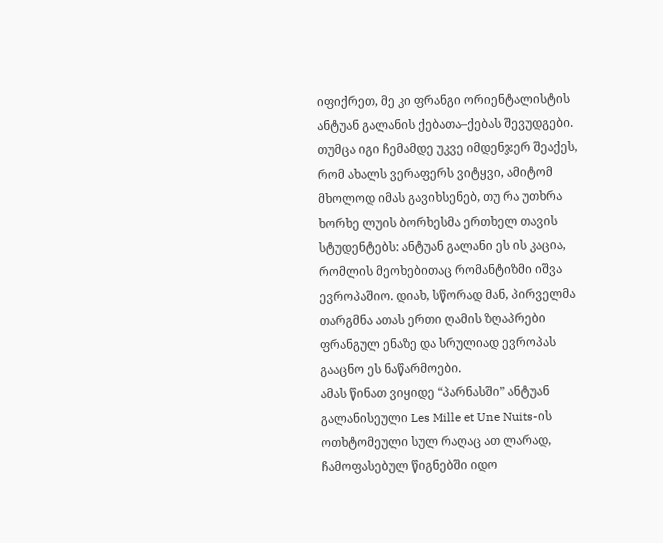იფიქრეთ, მე კი ფრანგი ორიენტალისტის ანტუან გალანის ქებათა–ქებას შევუდგები. თუმცა იგი ჩემამდე უკვე იმდენჯერ შეაქეს, რომ ახალს ვერაფერს ვიტყვი, ამიტომ მხოლოდ იმას გავიხსენებ, თუ რა უთხრა ხორხე ლუის ბორხესმა ერთხელ თავის სტუდენტებს: ანტუან გალანი ეს ის კაცია, რომლის მეოხებითაც რომანტიზმი იშვა ევროპაშიო. დიახ, სწორად მან, პირველმა თარგმნა ათას ერთი ღამის ზღაპრები ფრანგულ ენაზე და სრულიად ევროპას გააცნო ეს ნაწარმოები.
ამას წინათ ვიყიდე “პარნასში” ანტუან გალანისეული Les Mille et Une Nuits-ის ოთხტომეული სულ რაღაც ათ ლარად, ჩამოფასებულ წიგნებში იდო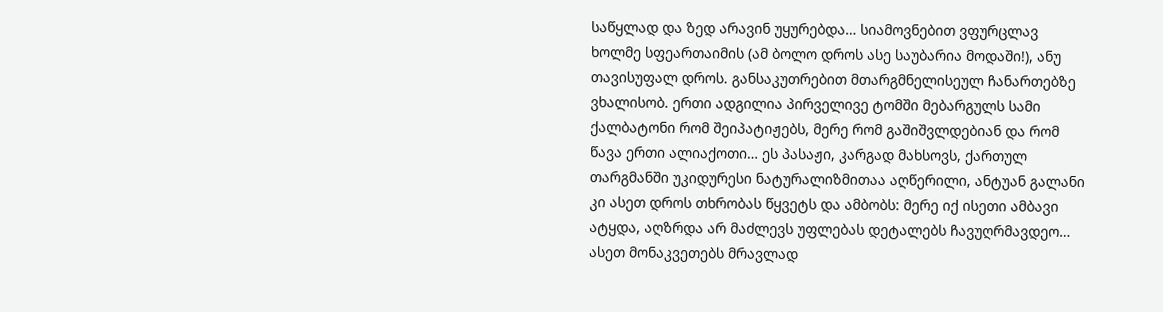საწყლად და ზედ არავინ უყურებდა… სიამოვნებით ვფურცლავ ხოლმე სფეართაიმის (ამ ბოლო დროს ასე საუბარია მოდაში!), ანუ თავისუფალ დროს. განსაკუთრებით მთარგმნელისეულ ჩანართებზე ვხალისობ. ერთი ადგილია პირველივე ტომში მებარგულს სამი ქალბატონი რომ შეიპატიჟებს, მერე რომ გაშიშვლდებიან და რომ წავა ერთი ალიაქოთი… ეს პასაჟი, კარგად მახსოვს, ქართულ თარგმანში უკიდურესი ნატურალიზმითაა აღწერილი, ანტუან გალანი კი ასეთ დროს თხრობას წყვეტს და ამბობს: მერე იქ ისეთი ამბავი ატყდა, აღზრდა არ მაძლევს უფლებას დეტალებს ჩავუღრმავდეო… ასეთ მონაკვეთებს მრავლად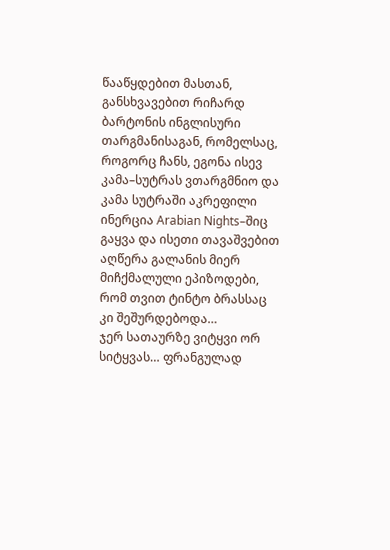წააწყდებით მასთან, განსხვავებით რიჩარდ ბარტონის ინგლისური თარგმანისაგან, რომელსაც, როგორც ჩანს, ეგონა ისევ კამა–სუტრას ვთარგმნიო და კამა სუტრაში აკრეფილი ინერცია Arabian Nights–შიც გაყვა და ისეთი თავაშვებით აღწერა გალანის მიერ მიჩქმალული ეპიზოდები, რომ თვით ტინტო ბრასსაც კი შეშურდებოდა…
ჯერ სათაურზე ვიტყვი ორ სიტყვას… ფრანგულად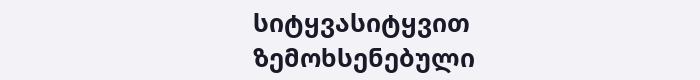სიტყვასიტყვით ზემოხსენებული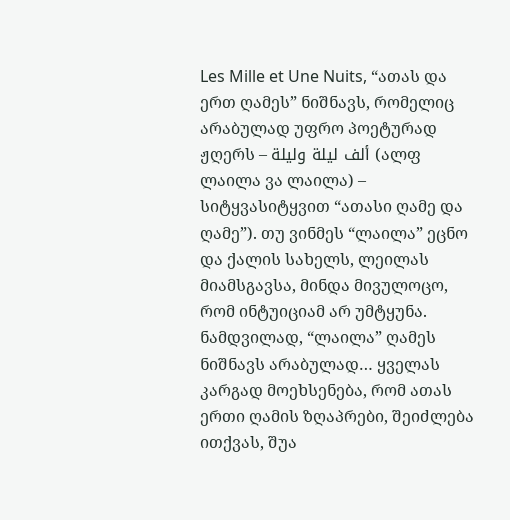Les Mille et Une Nuits, “ათას და ერთ ღამეს” ნიშნავს, რომელიც არაბულად უფრო პოეტურად ჟღერს – ألف ليلة وليلة (ალფ ლაილა ვა ლაილა) – სიტყვასიტყვით “ათასი ღამე და ღამე”). თუ ვინმეს “ლაილა” ეცნო და ქალის სახელს, ლეილას მიამსგავსა, მინდა მივულოცო, რომ ინტუიციამ არ უმტყუნა. ნამდვილად, “ლაილა” ღამეს ნიშნავს არაბულად… ყველას კარგად მოეხსენება, რომ ათას ერთი ღამის ზღაპრები, შეიძლება ითქვას, შუა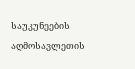საუკუნეების აღმოსავლეთის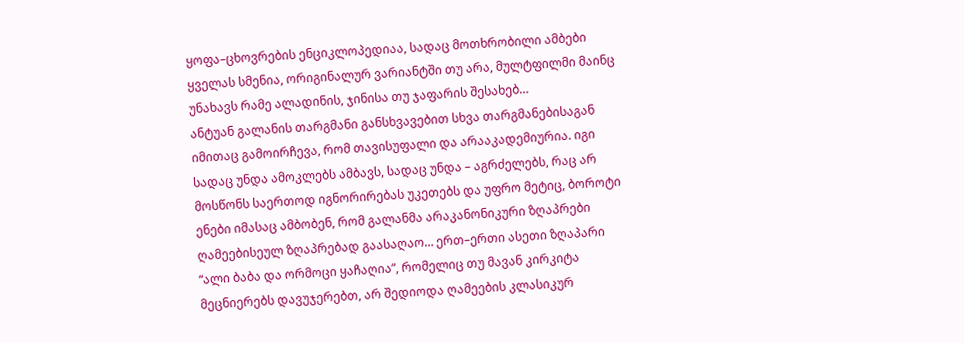ყოფა–ცხოვრების ენციკლოპედიაა, სადაც მოთხრობილი ამბები ყველას სმენია, ორიგინალურ ვარიანტში თუ არა, მულტფილმი მაინც უნახავს რამე ალადინის, ჯინისა თუ ჯაფარის შესახებ…
ანტუან გალანის თარგმანი განსხვავებით სხვა თარგმანებისაგან იმითაც გამოირჩევა, რომ თავისუფალი და არააკადემიურია. იგი სადაც უნდა ამოკლებს ამბავს, სადაც უნდა – აგრძელებს, რაც არ მოსწონს საერთოდ იგნორირებას უკეთებს და უფრო მეტიც, ბოროტი ენები იმასაც ამბობენ, რომ გალანმა არაკანონიკური ზღაპრები ღამეებისეულ ზღაპრებად გაასაღაო… ერთ–ერთი ასეთი ზღაპარი “ალი ბაბა და ორმოცი ყაჩაღია”, რომელიც თუ მავან კირკიტა მეცნიერებს დავუჯერებთ, არ შედიოდა ღამეების კლასიკურ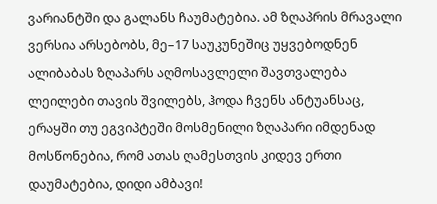ვარიანტში და გალანს ჩაუმატებია. ამ ზღაპრის მრავალი ვერსია არსებობს, მე–17 საუკუნეშიც უყვებოდნენ ალიბაბას ზღაპარს აღმოსავლელი შავთვალება ლეილები თავის შვილებს, ჰოდა ჩვენს ანტუანსაც, ერაყში თუ ეგვიპტეში მოსმენილი ზღაპარი იმდენად მოსწონებია, რომ ათას ღამესთვის კიდევ ერთი დაუმატებია, დიდი ამბავი!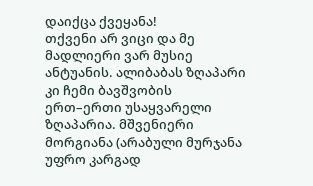დაიქცა ქვეყანა!
თქვენი არ ვიცი და მე მადლიერი ვარ მუსიე ანტუანის. ალიბაბას ზღაპარი კი ჩემი ბავშვობის ერთ–ერთი უსაყვარელი ზღაპარია. მშვენიერი მორგიანა (არაბული მურჯანა უფრო კარგად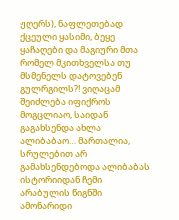ჟღერს), ნაფლეთებად ქცეული ყასიმი, ბეყე ყაჩაღები და მაგიური მთა რომელ მკითხველსა თუ მსმენელს დატოვებენ გულრგილს?! ვიღაცამ შეიძლება იფიქროს მოგცლიაო, საიდან გაგახსენდა ახლა ალიბაბაო… მართალია, სრულებით არ გამახსენდებოდა ალიბაბას ისტორიიდან ჩემი არაბულის წიგნში ამონარიდი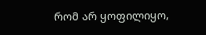რომ არ ყოფილიყო,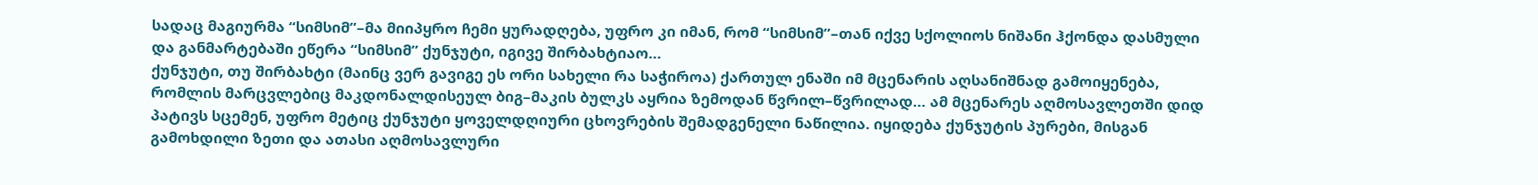სადაც მაგიურმა “სიმსიმ”–მა მიიპყრო ჩემი ყურადღება, უფრო კი იმან, რომ “სიმსიმ”–თან იქვე სქოლიოს ნიშანი ჰქონდა დასმული და განმარტებაში ეწერა “სიმსიმ” ქუნჯუტი, იგივე შირბახტიაო…
ქუნჯუტი, თუ შირბახტი (მაინც ვერ გავიგე ეს ორი სახელი რა საჭიროა) ქართულ ენაში იმ მცენარის აღსანიშნად გამოიყენება, რომლის მარცვლებიც მაკდონალდისეულ ბიგ–მაკის ბულკს აყრია ზემოდან წვრილ–წვრილად… ამ მცენარეს აღმოსავლეთში დიდ პატივს სცემენ, უფრო მეტიც ქუნჯუტი ყოველდღიური ცხოვრების შემადგენელი ნაწილია. იყიდება ქუნჯუტის პურები, მისგან გამოხდილი ზეთი და ათასი აღმოსავლური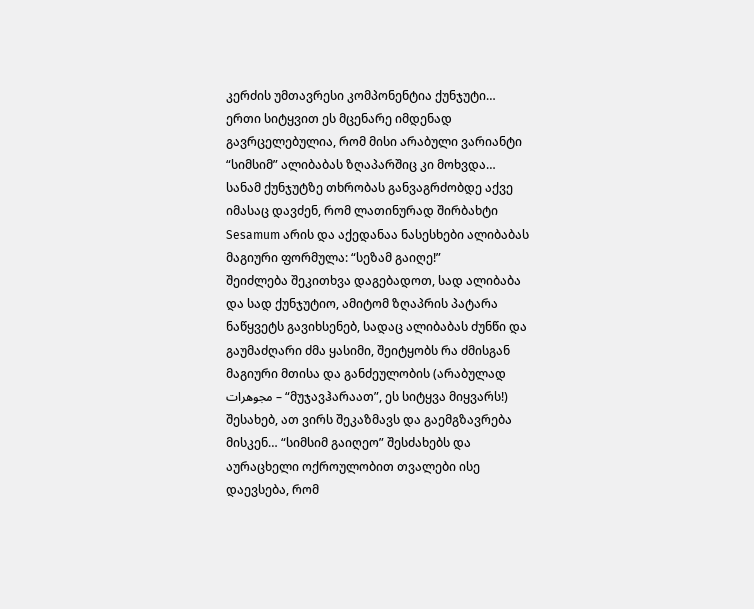კერძის უმთავრესი კომპონენტია ქუნჯუტი… ერთი სიტყვით ეს მცენარე იმდენად გავრცელებულია, რომ მისი არაბული ვარიანტი “სიმსიმ” ალიბაბას ზღაპარშიც კი მოხვდა… სანამ ქუნჯუტზე თხრობას განვაგრძობდე აქვე იმასაც დავძენ, რომ ლათინურად შირბახტი Sesamum არის და აქედანაა ნასესხები ალიბაბას მაგიური ფორმულა: “სეზამ გაიღე!”
შეიძლება შეკითხვა დაგებადოთ, სად ალიბაბა და სად ქუნჯუტიო, ამიტომ ზღაპრის პატარა ნაწყვეტს გავიხსენებ, სადაც ალიბაბას ძუნწი და გაუმაძღარი ძმა ყასიმი, შეიტყობს რა ძმისგან მაგიური მთისა და განძეულობის (არაბულად مجوهرات – “მუჯავჰარაათ”, ეს სიტყვა მიყვარს!) შესახებ, ათ ვირს შეკაზმავს და გაემგზავრება მისკენ… “სიმსიმ გაიღეო” შესძახებს და აურაცხელი ოქროულობით თვალები ისე დაევსება, რომ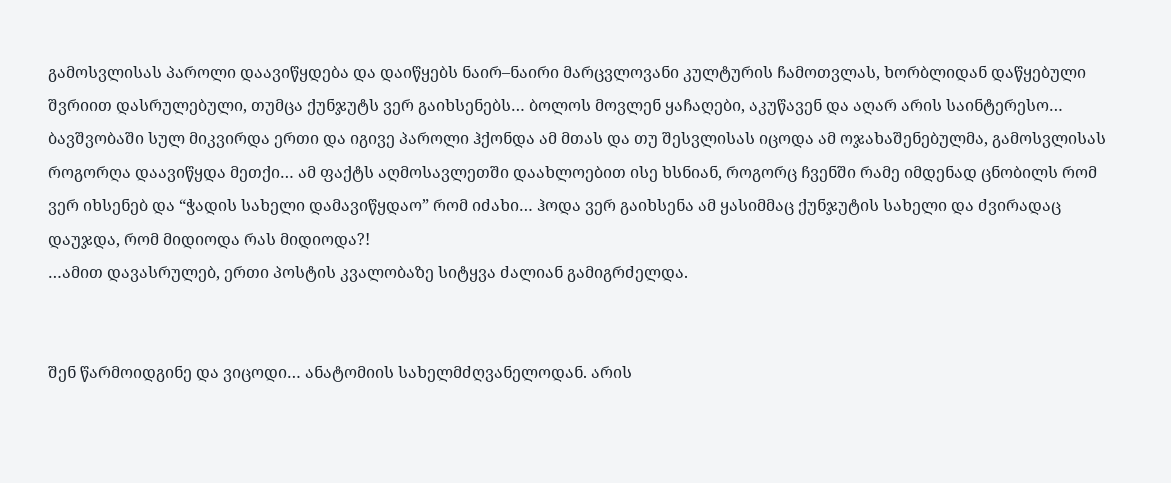გამოსვლისას პაროლი დაავიწყდება და დაიწყებს ნაირ–ნაირი მარცვლოვანი კულტურის ჩამოთვლას, ხორბლიდან დაწყებული შვრიით დასრულებული, თუმცა ქუნჯუტს ვერ გაიხსენებს… ბოლოს მოვლენ ყაჩაღები, აკუწავენ და აღარ არის საინტერესო…
ბავშვობაში სულ მიკვირდა ერთი და იგივე პაროლი ჰქონდა ამ მთას და თუ შესვლისას იცოდა ამ ოჯახაშენებულმა, გამოსვლისას როგორღა დაავიწყდა მეთქი… ამ ფაქტს აღმოსავლეთში დაახლოებით ისე ხსნიან, როგორც ჩვენში რამე იმდენად ცნობილს რომ ვერ იხსენებ და “ჭადის სახელი დამავიწყდაო” რომ იძახი… ჰოდა ვერ გაიხსენა ამ ყასიმმაც ქუნჯუტის სახელი და ძვირადაც დაუჯდა, რომ მიდიოდა რას მიდიოდა?!
…ამით დავასრულებ, ერთი პოსტის კვალობაზე სიტყვა ძალიან გამიგრძელდა.


შენ წარმოიდგინე და ვიცოდი… ანატომიის სახელმძღვანელოდან. არის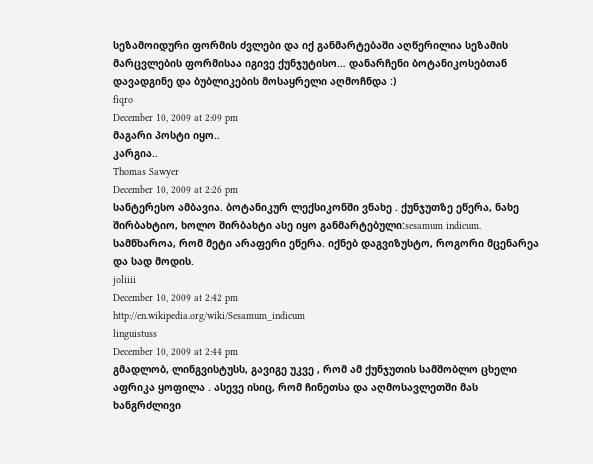სეზამოიდური ფორმის ძვლები და იქ განმარტებაში აღწერილია სეზამის მარცვლების ფორმისაა იგივე ქუნჯუტისო… დანარჩენი ბოტანიკოსებთან დავადგინე და ბუბლიკების მოსაყრელი აღმოჩნდა :)
fiqro
December 10, 2009 at 2:09 pm
მაგარი პოსტი იყო..
კარგია..
Thomas Sawyer
December 10, 2009 at 2:26 pm
სანტერესო ამბავია. ბოტანიკურ ლექსიკონში ვნახე . ქუნჯუთზე ეწერა, ნახე შირბახტიო, ხოლო შირბახტი ასე იყო განმარტებული:sesamum indicum. სამწხაროა, რომ მეტი არაფერი ეწერა. იქნებ დაგვიზუსტო, როგორი მცენარეა და სად მოდის.
joliiii
December 10, 2009 at 2:42 pm
http://en.wikipedia.org/wiki/Sesamum_indicum
linguistuss
December 10, 2009 at 2:44 pm
გმადლობ, ლინგვისტუსს, გავიგე უკვე , რომ ამ ქუნჯუთის სამშობლო ცხელი აფრიკა ყოფილა . ასევე ისიც, რომ ჩინეთსა და აღმოსავლეთში მას ხანგრძლივი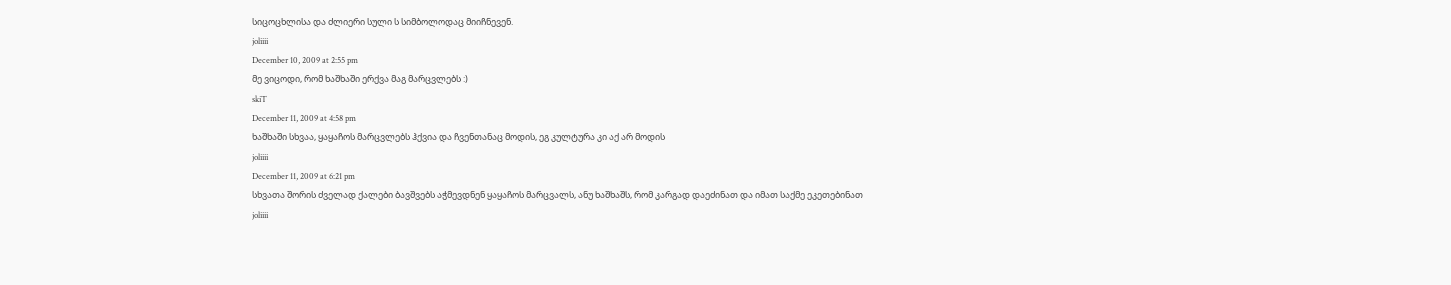სიცოცხლისა და ძლიერი სული ს სიმბოლოდაც მიიჩნევენ.
joliiii
December 10, 2009 at 2:55 pm
მე ვიცოდი, რომ ხაშხაში ერქვა მაგ მარცვლებს :)
skiT
December 11, 2009 at 4:58 pm
ხაშხაში სხვაა, ყაყაჩოს მარცვლებს ჰქვია და ჩვენთანაც მოდის, ეგ კულტურა კი აქ არ მოდის
joliiii
December 11, 2009 at 6:21 pm
სხვათა შორის ძველად ქალები ბავშვებს აჭმევდნენ ყაყაჩოს მარცვალს, ანუ ხაშხაშს, რომ კარგად დაეძინათ და იმათ საქმე ეკეთებინათ
joliiii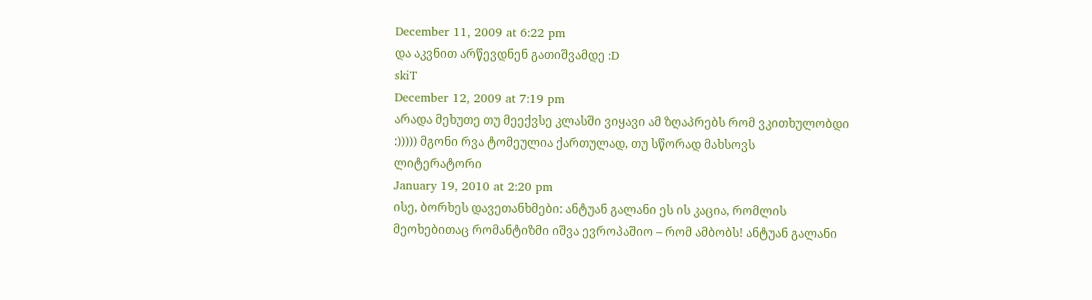December 11, 2009 at 6:22 pm
და აკვნით არწევდნენ გათიშვამდე :D
skiT
December 12, 2009 at 7:19 pm
არადა მეხუთე თუ მეექვსე კლასში ვიყავი ამ ზღაპრებს რომ ვკითხულობდი :))))) მგონი რვა ტომეულია ქართულად, თუ სწორად მახსოვს
ლიტერატორი
January 19, 2010 at 2:20 pm
ისე, ბორხეს დავეთანხმები: ანტუან გალანი ეს ის კაცია, რომლის მეოხებითაც რომანტიზმი იშვა ევროპაშიო – რომ ამბობს! ანტუან გალანი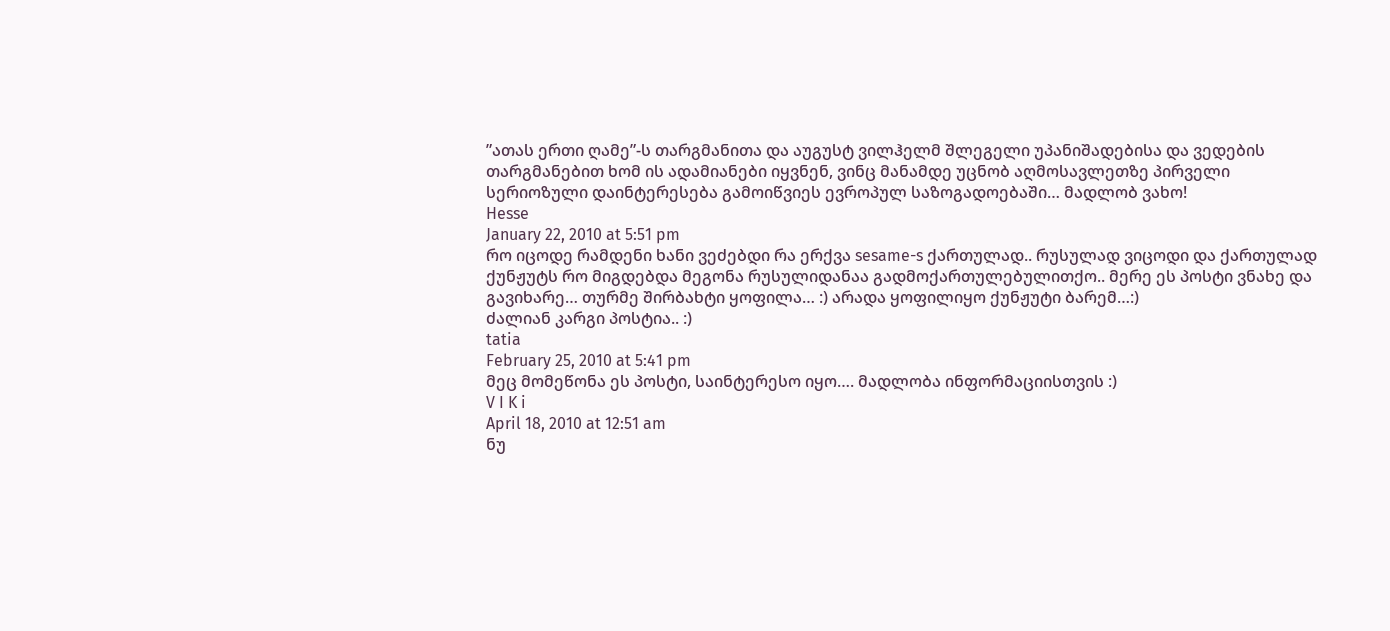”ათას ერთი ღამე”-ს თარგმანითა და აუგუსტ ვილჰელმ შლეგელი უპანიშადებისა და ვედების თარგმანებით ხომ ის ადამიანები იყვნენ, ვინც მანამდე უცნობ აღმოსავლეთზე პირველი სერიოზული დაინტერესება გამოიწვიეს ევროპულ საზოგადოებაში… მადლობ ვახო!
Hesse
January 22, 2010 at 5:51 pm
რო იცოდე რამდენი ხანი ვეძებდი რა ერქვა sesame-s ქართულად.. რუსულად ვიცოდი და ქართულად ქუნჟუტს რო მიგდებდა მეგონა რუსულიდანაა გადმოქართულებულითქო.. მერე ეს პოსტი ვნახე და გავიხარე… თურმე შირბახტი ყოფილა… :) არადა ყოფილიყო ქუნჟუტი ბარემ…:)
ძალიან კარგი პოსტია.. :)
tatia
February 25, 2010 at 5:41 pm
მეც მომეწონა ეს პოსტი, საინტერესო იყო…. მადლობა ინფორმაციისთვის :)
V I K i
April 18, 2010 at 12:51 am
ნუ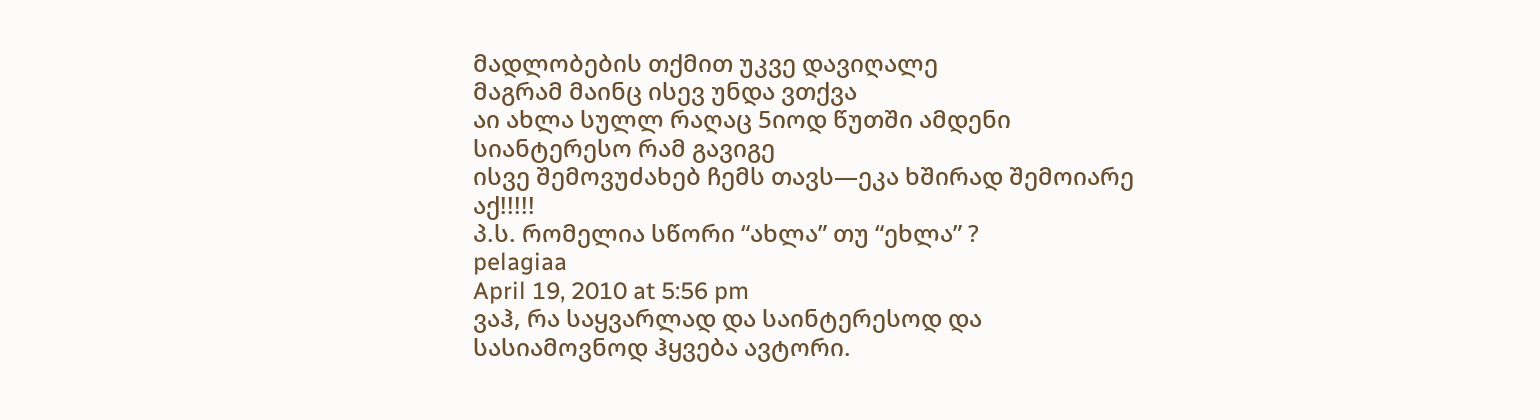მადლობების თქმით უკვე დავიღალე
მაგრამ მაინც ისევ უნდა ვთქვა
აი ახლა სულლ რაღაც 5იოდ წუთში ამდენი სიანტერესო რამ გავიგე
ისვე შემოვუძახებ ჩემს თავს—ეკა ხშირად შემოიარე აქ!!!!!
პ.ს. რომელია სწორი “ახლა” თუ “ეხლა” ?
pelagiaa
April 19, 2010 at 5:56 pm
ვაჰ, რა საყვარლად და საინტერესოდ და სასიამოვნოდ ჰყვება ავტორი.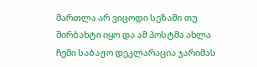მართლა არ ვიცოდი სეზამი თუ შირბახტი იყო და ამ პოსტმა ახლა ჩემი საბაჟო დეკლარაცია ჯარიმას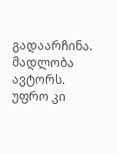გადაარჩინა.
მადლობა ავტორს.
უფრო კი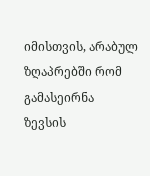იმისთვის, არაბულ ზღაპრებში რომ გამასეირნა
ზევსის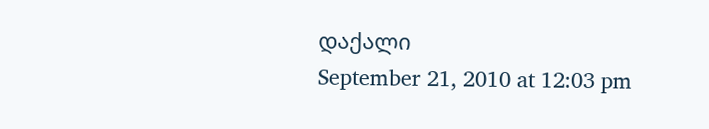დაქალი
September 21, 2010 at 12:03 pm